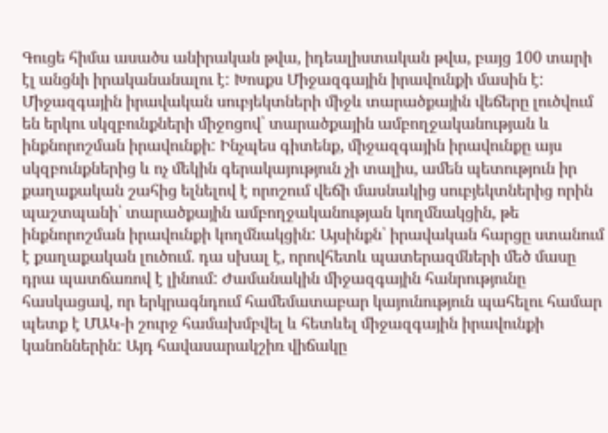Գուցե հիմա ասածս անիրական թվա, իդեալիստական թվա, բայց 100 տարի էլ անցնի իրականանալու է: Խոսքս Միջազգային իրավունքի մասին է: Միջազգային իրավական սուբյեկտների միջև տարածքային վեճերը լուծվում են երկու սկզբունքների միջոցով՝ տարածքային ամբողջականության և ինքնորոշման իրավունքի: Ինչպես գիտենք, միջազգային իրավունքը այս սկզբունքներից և ոչ մեկին գերակայություն չի տալիս, ամեն պետություն իր քաղաքական շահից ելնելով է որոշում վեճի մասնակից սուբյեկտներից որին պաշտպանի՝ տարածքային ամբողջականության կողմնակցին, թե ինքնորոշման իրավունքի կողմնակցին: Այսինքն՝ իրավական հարցը ստանում է քաղաքական լուծում. դա սխալ է, որովհետև պատերազմների մեծ մասը դրա պատճառով է լինում: Ժամանակին միջազգային հանրությունը հասկացավ, որ երկրագնդում համեմատաբար կայունություն պահելու համար պետք է ՄԱԿ-ի շուրջ համախմբվել և հետևել միջազգային իրավունքի կանոններին: Այդ հավասարակշիռ վիճակը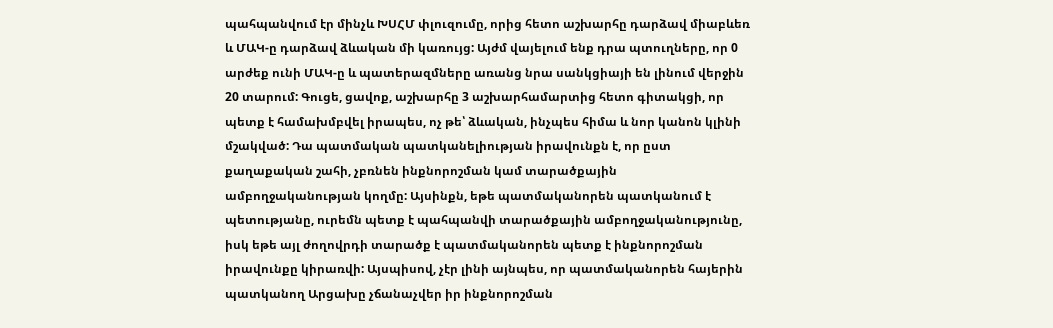պահպանվում էր մինչև ԽՍՀՄ փլուզումը, որից հետո աշխարհը դարձավ միաբևեռ և ՄԱԿ-ը դարձավ ձևական մի կառույց: Այժմ վայելում ենք դրա պտուղները, որ 0 արժեք ունի ՄԱԿ-ը և պատերազմները առանց նրա սանկցիայի են լինում վերջին 20 տարում: Գուցե, ցավոք, աշխարհը 3 աշխարհամարտից հետո գիտակցի, որ պետք է համախմբվել իրապես, ոչ թե՝ ձևական, ինչպես հիմա և նոր կանոն կլինի մշակված: Դա պատմական պատկանելիության իրավունքն է, որ ըստ քաղաքական շահի, չբռնեն ինքնորոշման կամ տարածքային ամբողջականության կողմը: Այսինքն, եթե պատմականորեն պատկանում է պետությանը, ուրեմն պետք է պահպանվի տարածքային ամբողջականությունը, իսկ եթե այլ ժողովրդի տարածք է պատմականորեն պետք է ինքնորոշման իրավունքը կիրառվի: Այսպիսով, չէր լինի այնպես, որ պատմականորեն հայերին պատկանող Արցախը չճանաչվեր իր ինքնորոշման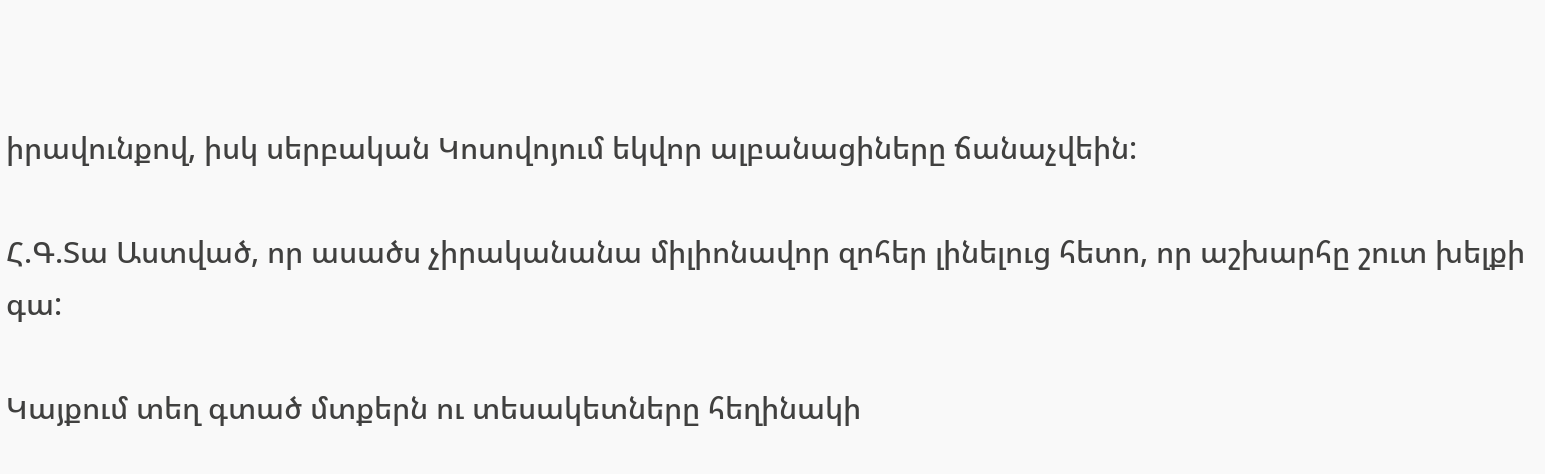իրավունքով, իսկ սերբական Կոսովոյում եկվոր ալբանացիները ճանաչվեին:

Հ.Գ.Տա Աստված, որ ասածս չիրականանա միլիոնավոր զոհեր լինելուց հետո, որ աշխարհը շուտ խելքի գա:

Կայքում տեղ գտած մտքերն ու տեսակետները հեղինակի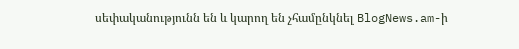սեփականությունն են և կարող են չհամընկնել BlogNews.am-ի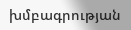խմբագրության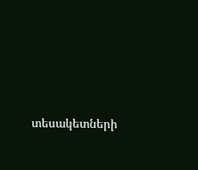տեսակետների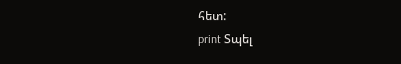հետ:
print Տպել